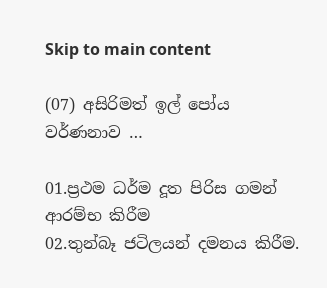Skip to main content

(07) අසිරිමත් ඉල් පෝය වර්ණනාව …

01.ප්‍රථම ධර්ම දූත පිරිස ගමන් ආරම්භ කිරීම
02.තුන්බෑ ජටිලයන් දමනය කිරීම.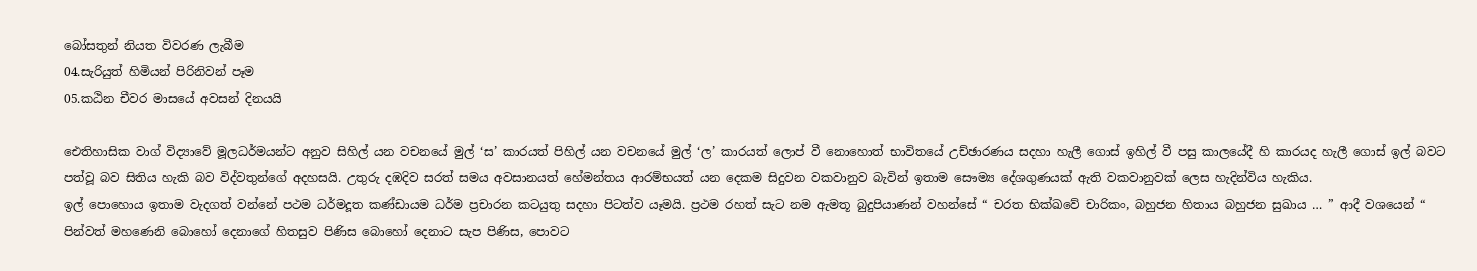බෝසතුන් නියත විවරණ ලැබීම
04.සැරියුත් හිමියන් පිරිනිවන් පෑම
05.කඨින චීවර මාසයේ අවසන් දිනයයි

ඓතිහාසික වාග් විද්‍යාවේ මූලධර්මයන්ට අනුව සිහිල් යන වචනයේ මුල් ‘ස’ කාරයත් පිහිල් යන වචනයේ මුල් ‘ල’ කාරයත් ලොප් වී නොහොත් භාවිතයේ උච්ඡාරණය සදහා හැලී ගොස් ඉහිල් වී පසු කාලයේදී හි කාරයද හැලී ගොස් ඉල් බවට පත්වූ බව සිතිය හැකි බව විද්වතුන්ගේ අදහසයි. උතුරු දඹදිව සරත් සමය අවසානයත් හේමන්තය ආරම්භයත් යන දෙකම සිදුවන වකවානුව බැවින් ඉතාම සෞම්‍ය දේශගුණයක් ඇති වකවානුවක් ලෙස හැදින්විය හැකිය.
ඉල් පොහොය ඉතාම වැදගත් වන්නේ පථම ධර්මදූත කණ්ඩායම ධර්ම ප්‍රචාරන කටයුතු සදහා පිටත්ව යෑමයි. ප්‍රථම රහත් සැට නම ඇමතූ බුදුපියාණන් වහන්සේ “ චරත භික්ඛවේ චාරිකං, බහුජන හිතාය බහුජන සුඛාය … ” ආදී වශයෙන් “ පින්වත් මහණෙනි බොහෝ දෙනාගේ හිතසුව පිණිස බොහෝ දෙනාට සැප පිණිස, පොවට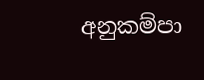අනුකම්පා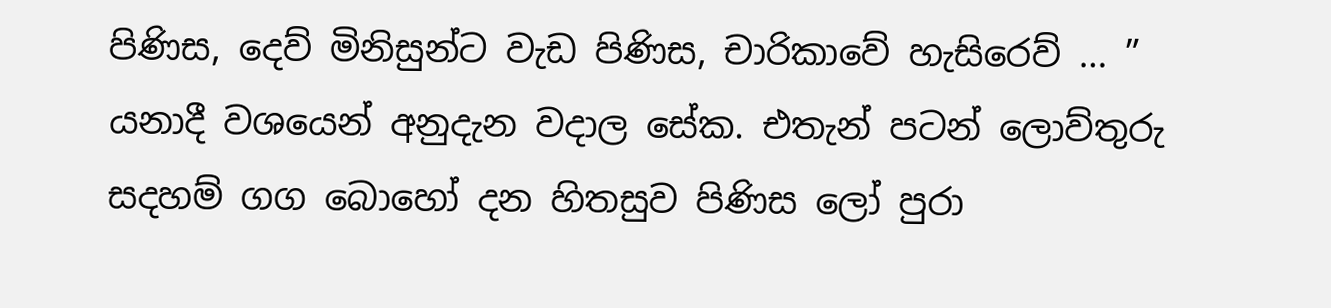පිණිස, දෙව් මිනිසුන්ට වැඩ පිණිස, චාරිකාවේ හැසිරෙව් … ” යනාදී වශයෙන් අනුදැන වදාල සේක. එතැන් පටන් ලොව්තුරු සදහම් ගග බොහෝ දන හිතසුව පිණිස ලෝ පුරා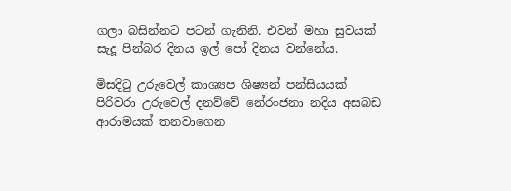ගලා බසින්නට පටන් ගැනිනි. එවන් මහා සුවයක් සැදූ පින්බර දිනය ඉල් පෝ දිනය වන්නේය.

මිසදිටු උරුවෙල් කාශ්‍යප ශිෂ්‍යන් පන්සියයක් පිරිවරා උරුවෙල් දනව්වේ නේරංජනා නදිය අසබඩ ආරාමයක් තනවාගෙන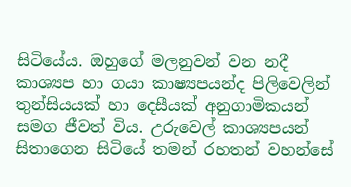සිටියේය. ඔහුගේ මලනුවන් වන නදී කාශ්‍යප හා ගයා කාෂ්‍යපයන්ද පිලිවෙලින් තුන්සියයක් හා දෙසීයක් අනුගාමිකයන් සමග ජීවත් විය. උරුවෙල් කාශ්‍යපයන් සිතාගෙන සිටියේ තමන් රහතන් වහන්සේ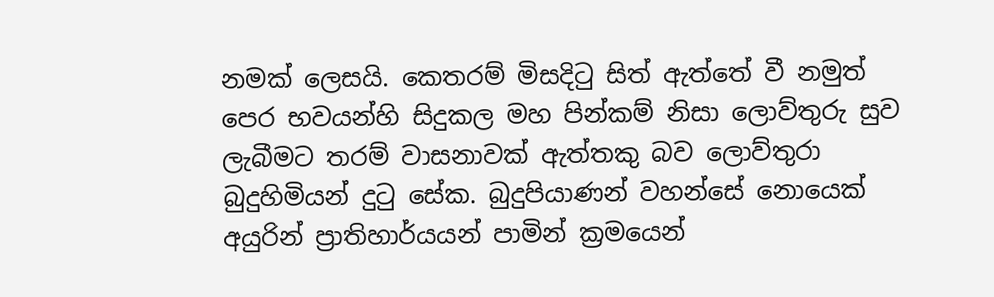නමක් ලෙසයි. කෙතරම් මිසදිටු සිත් ඇත්තේ වී නමුත් පෙර භවයන්හි සිදුකල මහ පින්කම් නිසා ලොව්තුරු සුව ලැබීමට තරම් වාසනාවක් ඇත්තකු බව ලොව්තුරා බුදුහිමියන් දුටු සේක. බුදුපියාණන් වහන්සේ නොයෙක් අයුරින් ප්‍රාතිහාර්යයන් පාමින් ක්‍රමයෙන්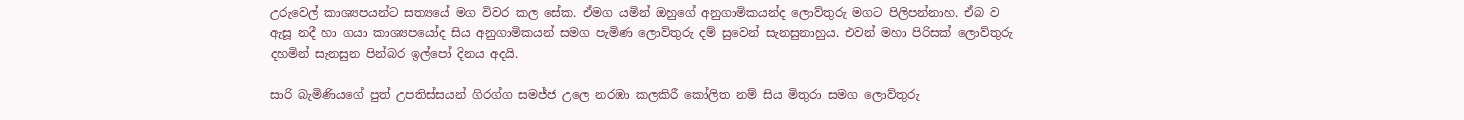උරුවෙල් කාශ්‍යපයන්ට සත්‍යයේ මග විවර කල සේක. ඒමග යමින් ඔහුගේ අනුගාමිකයන්ද ලොව්තුරු මගට පිලිපන්නාහ. ඒබ ව ඇසූ නදී හා ගයා කාශ්‍යපයෝද සිය අනුගාමිකයන් සමග පැමිණ ලොව්තුරු දම් සුවෙන් සැනසුනාහුය. එවන් මහා පිරිසක් ලොව්තුරු දහමින් සැනසුන පින්බර ඉල්පෝ දිනය අදයි.

සාරි බැමිණියගේ පුත් උපතිස්සයන් ගිරග්ග සමජ්ජ උලෙ නරඹා කලකිරී කෝලිත නම් සිය මිතුරා සමග ලොව්තුරු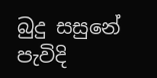බුදු සසුනේ පැවිදි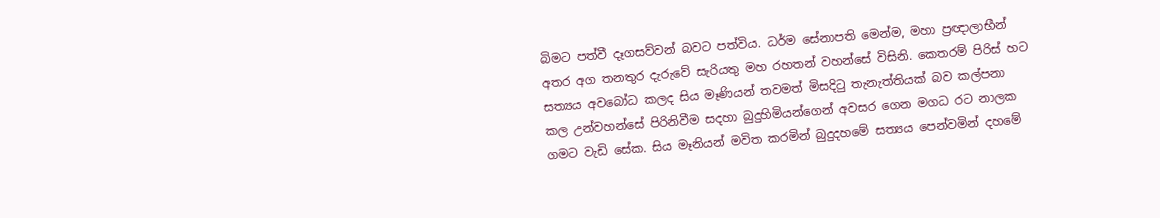බිමට පත්වී දෑගසව්වන් බවට පත්විය. ධර්ම සේනාපති මෙන්ම, මහා ප්‍රඥාලාභීන් අතර අග තනතුර දැරුවේ සැරියතු මහ රහතන් වහන්සේ විසිනි. කෙතරම් පිරිස් හට සත්‍යය අවබෝධ කලද සිය මෑණියන් තවමත් මිසදිටු තැනැත්තියක් බව කල්පනා කල උන්වහන්සේ පිරිනිවීම සදහා බුදුහිමියන්ගෙන් අවසර ගෙන මගධ රට නාලක ගමට වැඩි සේක. සිය මෑනියන් මවිත කරමින් බුදුදහමේ සත්‍යය පෙන්වමින් දහමේ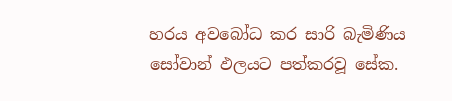හරය අවබෝධ කර සාරි බැමිණිය සෝවාන් ඵලයට පත්කරවූ සේක.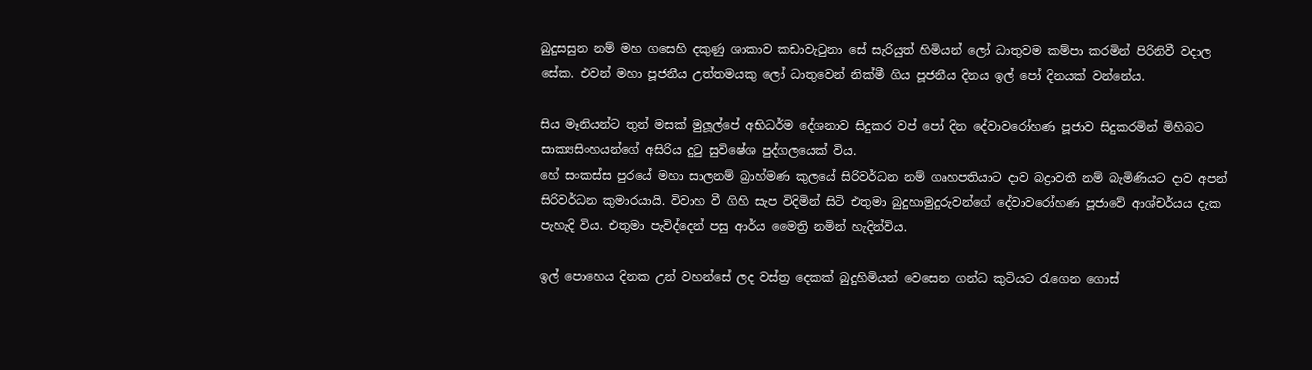බුදුසසුන නම් මහ ගසෙහි දකුණු ශාකාව කඩාවැටුනා සේ සැරියුත් හිමියන් ලෝ ධාතුවම කම්පා කරමින් පිරිනිවී වදාල සේක. එවන් මහා පූජනීය උත්තමයකු ලෝ ධාතුවෙන් නික්මී ගිය පූජනීය දිනය ඉල් පෝ දිනයක් වන්නේය.

සිය මෑනියන්ට තුන් මසක් මුලූල්පේ අභිධර්ම දේශනාව සිදුකර වප් පෝ දින දේවාවරෝහණ පූජාව සිදුකරමින් මිහිබට සාක්‍යසිංහයන්ගේ අසිරිය දුටු සුවිෂේශ පුද්ගලයෙක් විය.
හේ සංකස්ස පුරයේ මහා සාලනම් බ්‍රාහ්මණ කුලයේ සිරිවර්ධන නම් ගෘහපතියාට දාව බද්‍රාවතී නම් බැමිණියට දාව අපන් සිරිවර්ධන කුමාරයායි. විවාහ වී ගිහි සැප විදිමින් සිටි එතුමා බුදුහාමුදුරුවන්ගේ දේවාවරෝහණ පූජාවේ ආශ්චර්යය දැක පැහැදි විය. එතුමා පැවිද්දෙන් පසු ආර්ය මෛත්‍රි නමින් හැදින්විය.

ඉල් පොහෙය දිනක උන් වහන්සේ ලද වස්ත්‍ර දෙකක් බුදුහිමියන් වෙසෙන ගන්ධ කුටියට රැගෙන ගොස්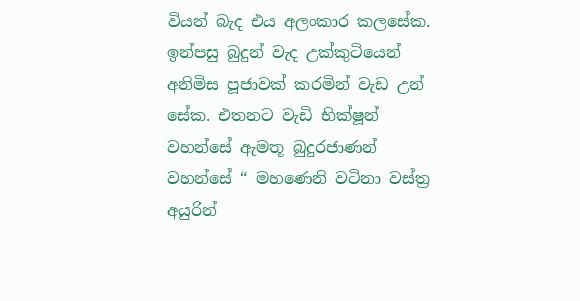වියන් බැද එය අලංකාර කලසේක. ඉන්පසු බුදුන් වැද උක්කුටියෙන් අනිමිස පූජාවක් කරමින් වැඩ උන් සේක. එතනට වැඩි භික්ෂූන් වහන්සේ ඇමතූ බුදුරජාණන් වහන්සේ “ මහණෙනි වටිනා වස්ත්‍ර අයුරින්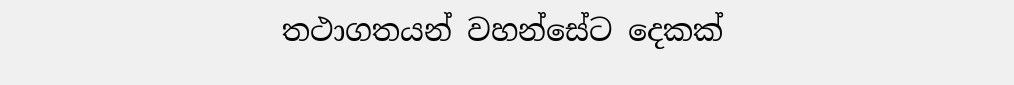තථාගතයන් වහන්සේට දෙකක්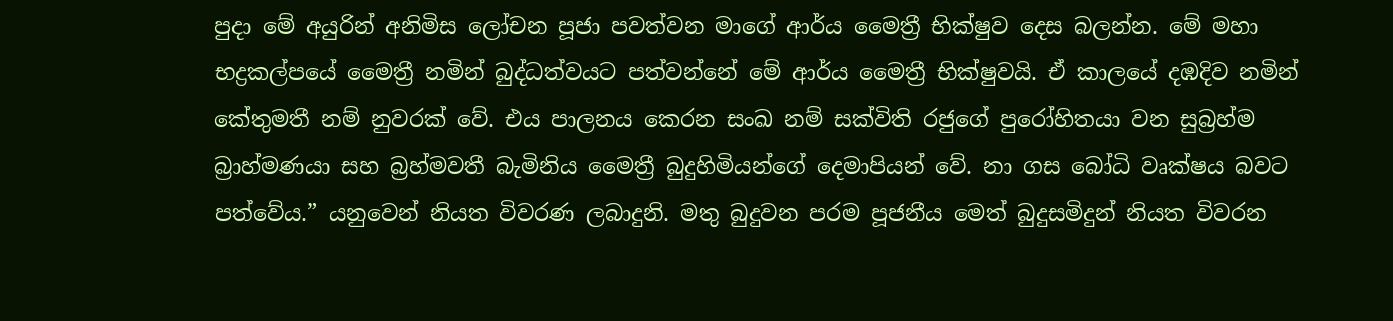පුදා මේ අයුරින් අනිමිස ලෝචන පූජා පවත්වන මාගේ ආර්ය මෛත්‍රී භික්ෂුව දෙස බලන්න. මේ මහා භද්‍රකල්පයේ මෛත්‍රී නමින් බුද්ධත්වයට පත්වන්නේ මේ ආර්ය මෛත්‍රී භික්ෂුවයි. ඒ කාලයේ දඹදිව නමින් කේතුමතී නම් නුවරක් වේ. එය පාලනය කෙරන සංඛ නම් සක්විති රජුගේ පුරෝහිතයා වන සුබ්‍රහ්ම බ්‍රාහ්මණයා සහ බ්‍රහ්මවතී බැමිනිය මෛත්‍රී බුදුහිමියන්ගේ දෙමාපියන් වේ. නා ගස බෝධි වෘක්ෂය බවට පත්වේය.” යනුවෙන් නියත විවරණ ලබාදුනි. මතු බුදුවන පරම පූජනීය මෙත් බුදුසමිදුන් නියත විවරන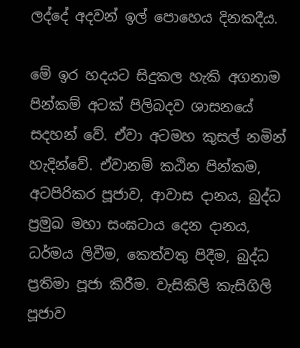ලද්දේ අදවන් ඉල් පොහෙය දිනකදීය.

මේ ඉර හදයට සිදුකල හැකි අගනාම පින්කම් අටක් පිලිබදව ශාසනයේ සදහන් වේ. ඒවා අටමහ කුසල් නමින් හැදින්වේ. ඒවානම් කඨින පින්කම, අටපිරිකර පූජාව, ආවාස දානය, බුද්ධ ප්‍රමුඛ මහා සංඝටාය දෙන දානය, ධර්මය ලිවීම, කෙත්වතු පිදීම, බුද්ධ ප්‍රතිමා පූජා කිරීම. වැසිකිලි කැසිගිලි පූජාව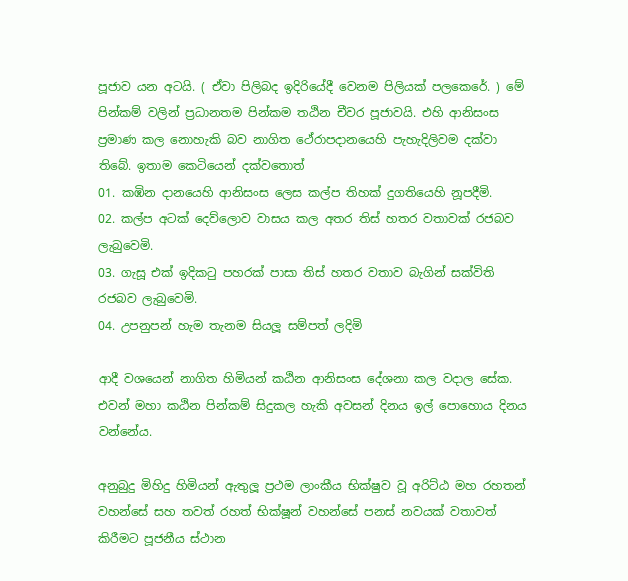පූජාව යන අටයි. ( ඒවා පිලිබද ඉදිරියේදී වෙනම පිලියක් පලකෙරේ. ) මේ පින්කම් වලින් ප්‍රධානතම පින්කම තඨින චීවර පූජාවයි. එහි ආනිසංස ප්‍රමාණ කල නොහැකි බව නාගිත ථේරාපදානයෙහි පැහැදිලිවම දක්වා තිබේ. ඉතාම කෙටියෙන් දක්වතොත්
01. කඹින දානයෙහි ආනිසංස ලෙස කල්ප තිහක් දුගතියෙහි නූපදීමි.
02. කල්ප අටක් දෙව්ලොව වාසය කල අතර තිස් හතර වතාවක් රජබව ලැබුවෙමි.
03. ගැසූ එක් ඉදිකටු පහරක් පාසා තිස් හතර වතාව බැගින් සක්විති රජබව ලැබුවෙමි.
04. උපනුපන් හැම තැනම සියලූ සම්පත් ලදිමි

ආදී වශයෙන් නාගිත හිමියන් කඨින ආනිසංස දේශනා කල වදාල සේක. එවන් මහා කඨින පින්කම් සිදුකල හැකි අවසන් දිනය ඉල් පොහොය දිනය වන්නේය.

අනුබුදු මිහිදු හිමියන් ඇතුලූ ප්‍රථම ලාංකීය භික්ෂුව වූ අරිට්ඨ මහ රහතන් වහන්සේ සහ තවත් රහත් භික්ෂූන් වහන්සේ පනස් නවයක් වතාවත් කිරීමට පූජනීය ස්ථාන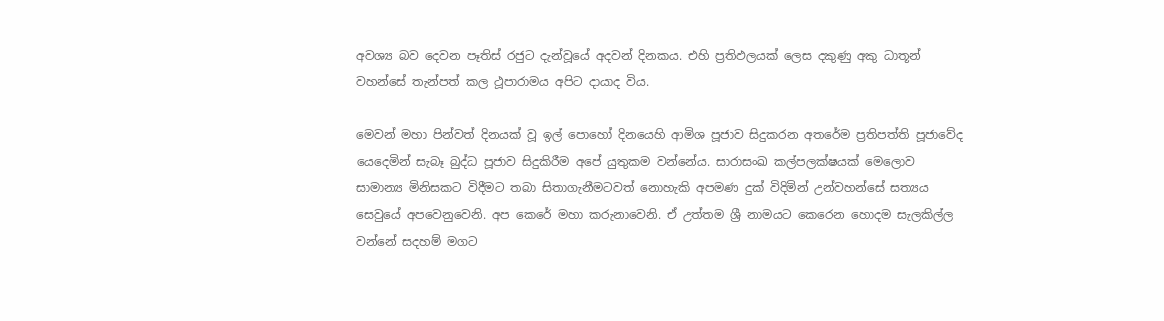අවශ්‍ය බව දෙවන පෑතිස් රජුට දැන්වූයේ අදවන් දිනකය. එහි ප්‍රතිඵලයක් ලෙස දකුණු අකු ධාතූන් වහන්සේ තැන්පත් කල ථූපාරාමය අපිට දායාද විය.

මෙවන් මහා පින්වත් දිනයක් වූ ඉල් පොහෝ දිනයෙහි ආමිශ පූජාව සිදුකරන අතරේම ප්‍රතිපත්ති පූජාවේද යෙදෙමින් සැබෑ බුද්ධ පූජාව සිදුකිරීම අපේ යුතුකම වන්නේය. සාරාසංඛ කල්පලක්ෂයක් මෙලොව සාමාන්‍ය මිනිසකට විදීමට තබා සිතාගැනීමටවත් නොහැකි අපමණ දුක් විදිමින් උන්වහන්සේ සත්‍යය සෙවුයේ අපවෙනුවෙනි. අප කෙරේ මහා කරුනාවෙනි. ඒ උත්තම ශ්‍රී නාමයට කෙරෙන හොදම සැලකිල්ල වන්නේ සදහම් මගට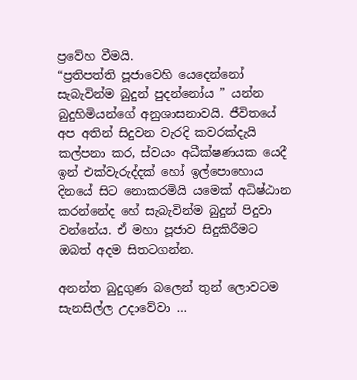ප්‍රවේහ වීමයි.
“ප්‍රතිපත්ති පූජාවෙහි යෙදෙන්නෝ සැබැවින්ම බුදුන් පුදන්නෝය ” යන්න බුදුහිමියන්ගේ අනුශාසනාවයි. ජීවිතයේ අප අතින් සිදුවන වැරදි කවරක්දැයි කල්පනා කර, ස්වයං අධීක්ෂණයක යෙදී ඉන් එක්වැරුද්දක් හෝ ඉල්පොහොය දිනයේ සිට නොකරමියි යමෙක් අධිෂ්ඨාන කරන්නේද හේ සැබැවින්ම බුදුන් පිදුවා වන්නේය. ඒ මහා පූජාව සිදුකිරීමට ඔබත් අදම සිතටගන්න.

අනන්ත බුදුගුණ බලෙන් තුන් ලොවටම සැනසිල්ල උදාවේවා …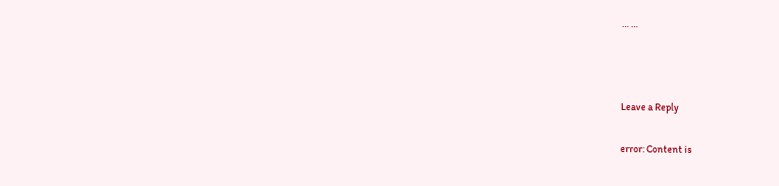… …



Leave a Reply

error: Content is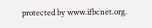protected by www.ifbcnet.org.